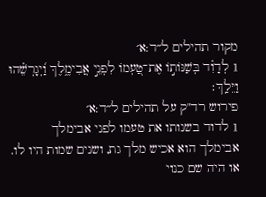מקור תהילים ל״ד:א׳
1 לְדָוִ֗ד בְּשַׁנּוֹת֣וֹ אֶת־טַ֭עְמוֹ לִפְנֵ֣י אֲבִימֶ֑לֶךְ וַ֝יְגָרְשֵׁ֗הוּ וַיֵּלַֽךְ׃
פירוש רד"ק על תהילים ל״ד:א׳
1 לדוד בשנותו את טעמו לפני אבימלך אבימלך הוא אכיש מלך גת, ושנים שמות היו לו. או היה שם כנוי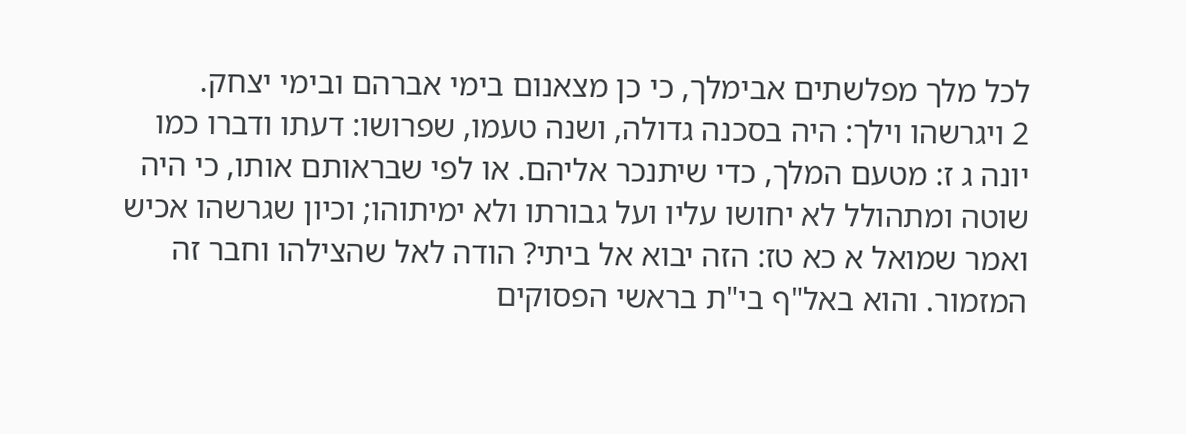לכל מלך מפלשתים אבימלך, כי כן מצאנום בימי אברהם ובימי יצחק.
2 ויגרשהו וילך: היה בסכנה גדולה, ושנה טעמו, שפרושו: דעתו ודברו כמו יונה ג ז: מטעם המלך, כדי שיתנכר אליהם. או לפי שבראותם אותו, כי היה שוטה ומתהולל לא יחושו עליו ועל גבורתו ולא ימיתוהו; וכיון שגרשהו אכיש ואמר שמואל א כא טז: הזה יבוא אל ביתי? הודה לאל שהצילהו וחבר זה המזמור. והוא באל"ף בי"ת בראשי הפסוקים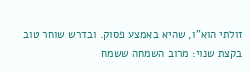זולתי הוא"ו, שהיא באמצע פסוק. ובדרש שוחר טוב בקצת שנוי: מרוב השמחה ששמח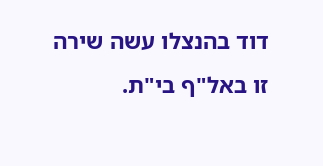דוד בהנצלו עשה שירה זו באל"ף בי"ת.